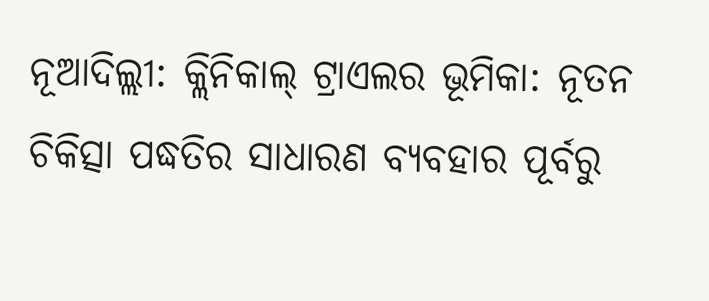ନୂଆଦିଲ୍ଲୀ: କ୍ଲିନିକାଲ୍ ଟ୍ରାଏଲର ଭୂମିକା: ନୂତନ ଚିକିତ୍ସା ପଦ୍ଧତିର ସାଧାରଣ ବ୍ୟବହାର ପୂର୍ବରୁ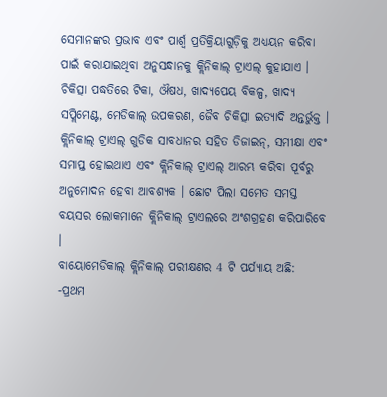ସେମାନଙ୍କର ପ୍ରଭାବ ଏବଂ ପାର୍ଶ୍ବ ପ୍ରତିକ୍ରିୟାଗୁଡ଼ିକୁ ଅଧ୍ୟୟନ କରିବା ପାଇଁ କରାଯାଇଥିବା ଅନୁସନ୍ଧାନକୁ କ୍ଲିନିକାଲ୍ ଟ୍ରାଏଲ୍ କୁହାଯାଏ । ଚିକିତ୍ସା ପଦ୍ଧତିରେ ଟିକା, ଔଷଧ, ଖାଦ୍ୟପେୟ ବିକଳ୍ପ, ଖାଦ୍ୟ ସପ୍ଲିମେଣ୍ଟ, ମେଡିକାଲ୍ ଉପକରଣ, ଜୈବ ଚିକିତ୍ସା ଇତ୍ୟାଦି ଅନ୍ତର୍ଭୁକ୍ତ । କ୍ଲିନିକାଲ୍ ଟ୍ରାଏଲ୍ ଗୁଡିକ ସାବଧାନର ସହିତ ଡିଜାଇନ୍, ସମୀକ୍ଷା ଏବଂ ସମାପ୍ତ ହୋଇଥାଏ ଏବଂ କ୍ଲିନିକାଲ୍ ଟ୍ରାଏଲ୍ ଆରମ୍ଭ କରିବା ପୂର୍ବରୁ ଅନୁମୋଦନ ହେବା ଆବଶ୍ୟକ । ଛୋଟ ପିଲା ସମେତ ସମସ୍ତ ବୟସର ଲୋକମାନେ କ୍ଲିନିକାଲ୍ ଟ୍ରାଏଲରେ ଅଂଶଗ୍ରହଣ କରିପାରିବେ ।
ବାୟୋମେଡିକାଲ୍ କ୍ଲିନିକାଲ୍ ପରୀକ୍ଷଣର 4 ଟି ପର୍ଯ୍ୟାୟ ଅଛି:
-ପ୍ରଥମ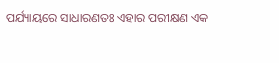ପର୍ଯ୍ୟାୟରେ ସାଧାରଣତଃ ଏହାର ପରୀକ୍ଷଣ ଏକ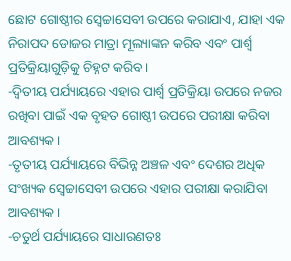ଛୋଟ ଗୋଷ୍ଠୀର ସ୍ବେଚ୍ଚାସେବୀ ଉପରେ କରାଯାଏ, ଯାହା ଏକ ନିରାପଦ ଡୋଜର ମାତ୍ରା ମୂଲ୍ୟାଙ୍କନ କରିବ ଏବଂ ପାର୍ଶ୍ବ ପ୍ରତିକ୍ରିୟାଗୁଡ଼ିକୁ ଚିହ୍ନଟ କରିବ ।
-ଦ୍ବିତୀୟ ପର୍ଯ୍ୟାୟରେ ଏହାର ପାର୍ଶ୍ବ ପ୍ରତିକ୍ରିୟା ଉପରେ ନଜର ରଖିବା ପାଇଁ ଏକ ବୃହତ ଗୋଷ୍ଠୀ ଉପରେ ପରୀକ୍ଷା କରିବା ଆବଶ୍ୟକ ।
-ତୃତୀୟ ପର୍ଯ୍ୟାୟରେ ବିଭିନ୍ନ ଅଞ୍ଚଳ ଏବଂ ଦେଶର ଅଧିକ ସଂଖ୍ୟକ ସ୍ବେଚ୍ଚାସେବୀ ଉପରେ ଏହାର ପରୀକ୍ଷା କରାଯିବା ଆବଶ୍ୟକ ।
-ଚତୁର୍ଥ ପର୍ଯ୍ୟାୟରେ ସାଧାରଣତଃ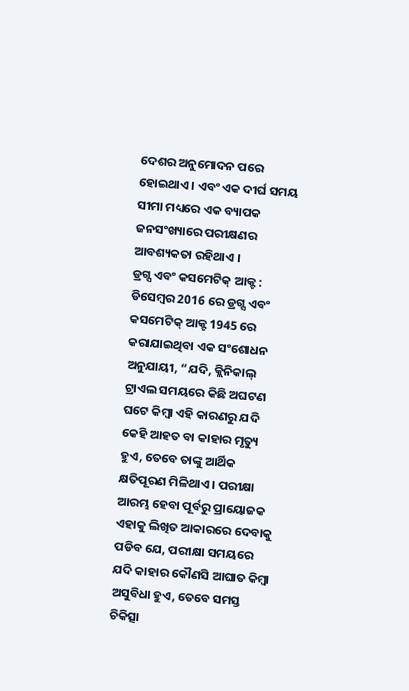ଦେଶର ଅନୁମୋଦନ ପରେ ହୋଇଥାଏ । ଏବଂ ଏକ ଦୀର୍ଘ ସମୟ ସୀମା ମଧ୍ୟରେ ଏକ ବ୍ୟାପକ ଜନସଂଖ୍ୟାରେ ପରୀକ୍ଷଣର ଆବଶ୍ୟକତା ରହିଥାଏ ।
ଡ୍ରଗ୍ସ ଏବଂ କସମେଟିକ୍ ଆକ୍ଟ :
ଡିସେମ୍ବର 2016 ରେ ଡ୍ରଗ୍ସ ଏବଂ କସମେଟିକ୍ ଆକ୍ଟ 1945 ରେ କରାଯାଇଥିବା ଏକ ସଂଶୋଧନ ଅନୁଯାୟୀ, “ଯଦି, କ୍ଲିନିକାଲ୍ ଟ୍ରାଏଲ ସମୟରେ କିଛି ଅଘଟଣ ଘଟେ କିମ୍ବା ଏହି କାରଣରୁ ଯଦି କେହି ଆହତ ବା କାହାର ମୃତ୍ୟୁ ହୁଏ, ତେବେ ତାଙ୍କୁ ଆର୍ଥିକ କ୍ଷତିପୂରଣ ମିଳିଥାଏ । ପରୀକ୍ଷା ଆରମ୍ଭ ହେବା ପୂର୍ବରୁ ପ୍ରାୟୋଜକ ଏହାକୁ ଲିଖିତ ଆକାରରେ ଦେବାକୁ ପଡିବ ଯେ, ପରୀକ୍ଷା ସମୟରେ ଯଦି କାହାର କୌଣସି ଆଘାତ କିମ୍ବା ଅସୁବିଧା ହୁଏ, ତେବେ ସମସ୍ତ ଚିକିତ୍ସା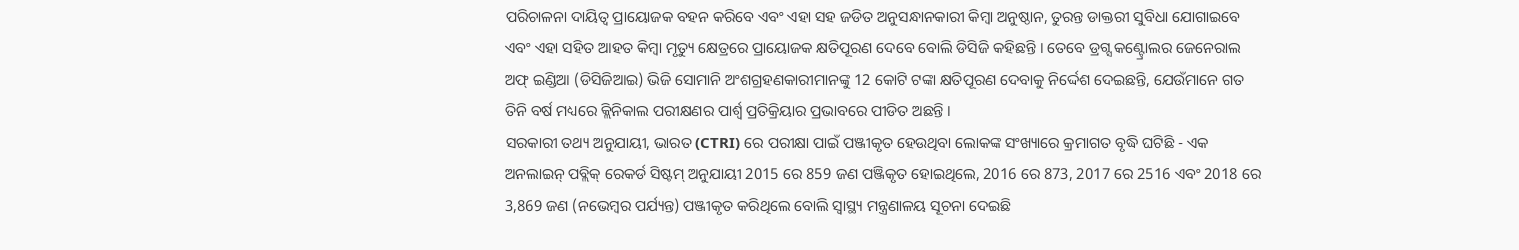ପରିଚାଳନା ଦାୟିତ୍ବ ପ୍ରାୟୋଜକ ବହନ କରିବେ ଏବଂ ଏହା ସହ ଜଡିତ ଅନୁସନ୍ଧାନକାରୀ କିମ୍ବା ଅନୁଷ୍ଠାନ, ତୁରନ୍ତ ଡାକ୍ତରୀ ସୁବିଧା ଯୋଗାଇବେ ଏବଂ ଏହା ସହିତ ଆହତ କିମ୍ବା ମୃତ୍ୟୁ କ୍ଷେତ୍ରରେ ପ୍ରାୟୋଜକ କ୍ଷତିପୂରଣ ଦେବେ ବୋଲି ଡିସିଜି କହିଛନ୍ତି । ତେବେ ଡ୍ରଗ୍ସ କଣ୍ଟ୍ରୋଲର ଜେନେରାଲ ଅଫ୍ ଇଣ୍ଡିଆ (ଡିସିଜିଆଇ) ଭିଜି ସୋମାନି ଅଂଶଗ୍ରହଣକାରୀମାନଙ୍କୁ 12 କୋଟି ଟଙ୍କା କ୍ଷତିପୂରଣ ଦେବାକୁ ନିର୍ଦ୍ଦେଶ ଦେଇଛନ୍ତି, ଯେଉଁମାନେ ଗତ ତିନି ବର୍ଷ ମଧ୍ୟରେ କ୍ଲିନିକାଲ ପରୀକ୍ଷଣର ପାର୍ଶ୍ବ ପ୍ରତିକ୍ରିୟାର ପ୍ରଭାବରେ ପୀଡିତ ଅଛନ୍ତି ।
ସରକାରୀ ତଥ୍ୟ ଅନୁଯାୟୀ, ଭାରତ (CTRI) ରେ ପରୀକ୍ଷା ପାଇଁ ପଞ୍ଜୀକୃତ ହେଉଥିବା ଲୋକଙ୍କ ସଂଖ୍ୟାରେ କ୍ରମାଗତ ବୃଦ୍ଧି ଘଟିଛି - ଏକ ଅନଲାଇନ୍ ପବ୍ଲିକ୍ ରେକର୍ଡ ସିଷ୍ଟମ୍ ଅନୁଯାୟୀ 2015 ରେ 859 ଜଣ ପଞ୍ଜିକୃତ ହୋଇଥିଲେ, 2016 ରେ 873, 2017 ରେ 2516 ଏବଂ 2018 ରେ 3,869 ଜଣ (ନଭେମ୍ବର ପର୍ଯ୍ୟନ୍ତ) ପଞ୍ଜୀକୃତ କରିଥିଲେ ବୋଲି ସ୍ବାସ୍ଥ୍ୟ ମନ୍ତ୍ରଣାଳୟ ସୂଚନା ଦେଇଛି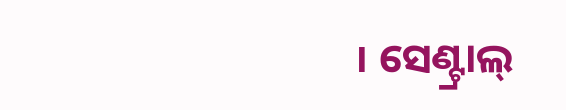। ସେଣ୍ଟ୍ରାଲ୍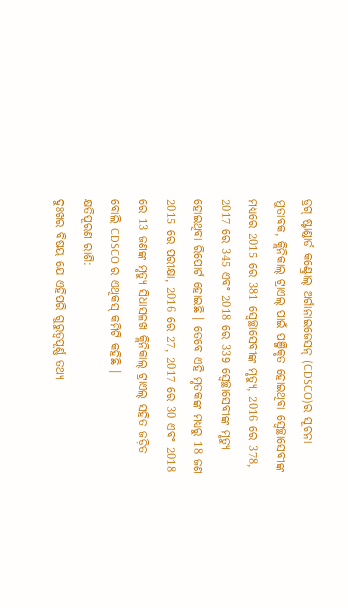ଡ୍ରଗ୍ ଷ୍ଟାଣ୍ଡାର୍ଡ କଣ୍ଟ୍ରୋଲ୍ ଅର୍ଗାନାଇଜେସନ୍ (CDSCO)ର ସୂଚନା ମୁତାବକ, କ୍ଲିନିକାଲ୍ ଟ୍ରାଏଲ୍ ପାଇଁ ପଞ୍ଜିକୃତ ହୋଇଥିବା ସ୍ବେଚ୍ଛାସେବୀଙ୍କ ମଧ୍ୟରେ 2015 ରେ 381 ସ୍ବେଚ୍ଛାସେବୀଙ୍କ ମୃତ୍ୟୁ, 2016 ରେ 378, 2017 ରେ 345 ଏବଂ 2018 ରେ 339 ସ୍ବେଚ୍ଛାସେବୀଙ୍କ ମୃତ୍ୟୁ ହୋଇଥିବା ରିପୋର୍ଟ ହୋଇଛି । ତେବେ ଏହି ମୃତକଙ୍କ ମଧ୍ୟରୁ 18 ଜଣ 2015 ରେ ପରୀକ୍ଷା, 2016 ରେ 27, 2017 ରେ 30 ଏବଂ 2018 ରେ 13 ଜଣଙ୍କ ମୃତ୍ୟୁ ସିଧାସଳଖ କ୍ଲିନିକାଲ୍ ଟ୍ରାଏଲ୍ ସହିତ ଜଡ଼ିତ ବୋଲି CDSCO ର ଏଥିକସ୍ କମିଟି କହିଛି ।
କ୍ଷତିପୂରଣ ରାଶି:
ଦୁଃଖର ବିଷୟ ଯେ ଏହିପରି ଗୁରୁତ୍ବପୂର୍ଣ୍ଣ ତଥ୍ୟ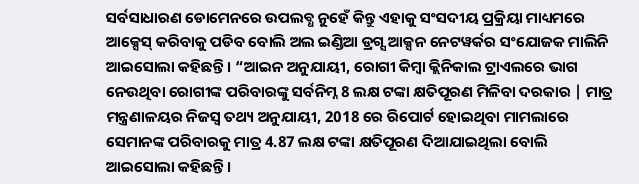ସର୍ବସାଧାରଣ ଡୋମେନରେ ଉପଲବ୍ଧ ନୁହେଁ କିନ୍ତୁ ଏହାକୁ ସଂସଦୀୟ ପ୍ରକ୍ରିୟା ମାଧ୍ୟମରେ ଆକ୍ସେସ୍ କରିବାକୁ ପଡିବ ବୋଲି ଅଲ ଇଣ୍ଡିଆ ଡ୍ରଗ୍ସ ଆକ୍ସନ ନେଟୱର୍କର ସଂଯୋଜକ ମାଲିନି ଆଇସୋଲା କହିଛନ୍ତି । “ଆଇନ ଅନୁଯାୟୀ, ରୋଗୀ କିମ୍ବା କ୍ଲିନିକାଲ ଟ୍ରାଏଲରେ ଭାଗ ନେଉଥିବା ରୋଗୀଙ୍କ ପରିବାରଙ୍କୁ ସର୍ବନିମ୍ନ 8 ଲକ୍ଷ ଟଙ୍କା କ୍ଷତିପୂରଣ ମିଳିବା ଦରକାର | ମାତ୍ର ମନ୍ତ୍ରଣାଳୟର ନିଜସ୍ବ ତଥ୍ୟ ଅନୁଯାୟୀ, 2018 ରେ ରିପୋର୍ଟ ହୋଇଥିବା ମାମଲାରେ ସେମାନଙ୍କ ପରିବାରକୁ ମାତ୍ର 4.87 ଲକ୍ଷ ଟଙ୍କା କ୍ଷତିପୂରଣ ଦିଆଯାଇଥିଲା ବୋଲି ଆଇସୋଲା କହିଛନ୍ତି ।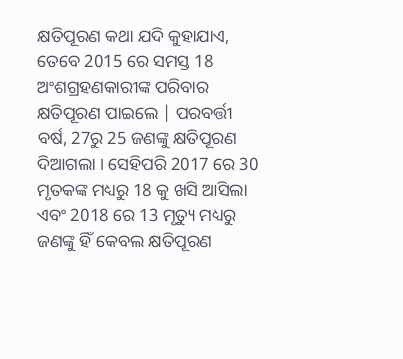କ୍ଷତିପୂରଣ କଥା ଯଦି କୁହାଯାଏ, ତେବେ 2015 ରେ ସମସ୍ତ 18 ଅଂଶଗ୍ରହଣକାରୀଙ୍କ ପରିବାର କ୍ଷତିପୂରଣ ପାଇଲେ | ପରବର୍ତ୍ତୀ ବର୍ଷ, 27ରୁ 25 ଜଣଙ୍କୁ କ୍ଷତିପୂରଣ ଦିଆଗଲା । ସେହିପରି 2017 ରେ 30 ମୃତକଙ୍କ ମଧ୍ୟରୁ 18 କୁ ଖସି ଆସିଲା ଏବଂ 2018 ରେ 13 ମୃତ୍ୟୁ ମଧ୍ୟରୁ ଜଣଙ୍କୁ ହିଁ କେବଲ କ୍ଷତିପୂରଣ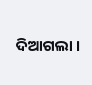ଦିଆଗଲା ।